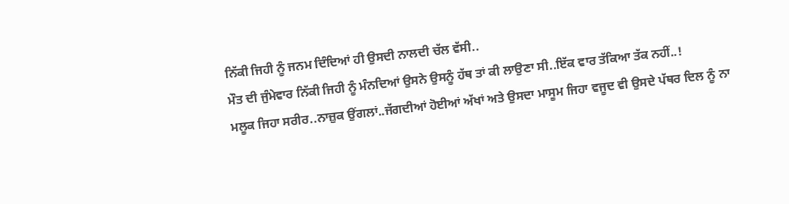ਨਿੱਕੀ ਜਿਹੀ ਨੂੰ ਜਨਮ ਦਿੰਦਿਆਂ ਹੀ ਉਸਦੀ ਨਾਲਦੀ ਚੱਲ ਵੱਸੀ..
ਮੌਤ ਦੀ ਜੁੰਮੇਵਾਰ ਨਿੱਕੀ ਜਿਹੀ ਨੂੰ ਮੰਨਦਿਆਂ ਉਸਨੇ ਉਸਨੂੰ ਹੱਥ ਤਾਂ ਕੀ ਲਾਉਣਾ ਸੀ..ਇੱਕ ਵਾਰ ਤੱਕਿਆ ਤੱਕ ਨਹੀਂ..!
ਮਲੂਕ ਜਿਹਾ ਸਰੀਰ..ਨਾਜ਼ੁਕ ਉਂਗਲਾਂ..ਜੱਗਦੀਆਂ ਹੋਈਆਂ ਅੱਖਾਂ ਅਤੇ ਉਸਦਾ ਮਾਸੂਮ ਜਿਹਾ ਵਜੂਦ ਵੀ ਉਸਦੇ ਪੱਥਰ ਦਿਲ ਨੂੰ ਨਾ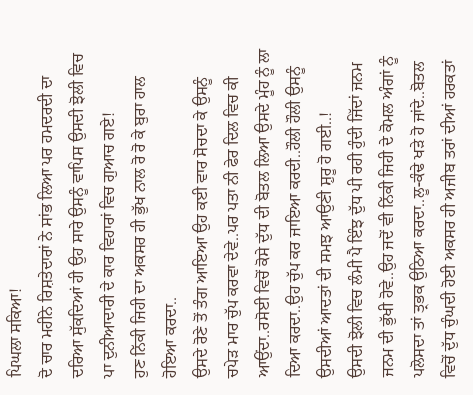ਪਿਘਲਾ ਸਕਿਆ!
ਦੋ ਚਾਰ ਮਹੀਨੇ ਰਿਸ਼ਤੇਦਾਰਾਂ ਨੇ ਸਾਂਭ ਲਿਆ ਪਰ ਹਮਦਰਦੀ ਦਾ ਦਰਿਆ ਸੁੱਕਦਿਆਂ ਹੀ ਉਹ ਸਾਰੇ ਉਸਨੂੰ ਵਾਪਿਸ ਉਸਦੀ ਝੋਲੀ ਵਿਚ ਪਾ ਦੁਨੀਆਦਾਰੀ ਦੇ ਕਾਰ ਵਿਹਾਰਾਂ ਵਿਚ ਗੁਆਚ ਗਏ!
ਹੁਣ ਨਿੱਕੀ ਜਿਹੀ ਦਾ ਅਕਸਰ ਹੀ ਭੁੱਖ ਨਾਲ ਰੋ ਰੋ ਕੇ ਬੁਰਾ ਹਾਲ ਹੋਇਆ ਕਰਦਾ..
ਉਸਦੇ ਰੋਣੇ ਤੋਂ ਤੰਗ ਆਇਆ ਉਹ ਕਈ ਵਾਰ ਸੋਚਦਾ ਕੇ ਉਸਨੂੰ ਚਪੇੜ ਮਾਰ ਚੁੱਪ ਕਰਵਾ ਦੇਵੇ..ਪਰ ਪਤਾ ਨੀ ਫੇਰ ਦਿਲ ਵਿਚ ਕੀ ਆਉਂਦਾ..ਰਸੋਈ ਵਿਚੋਂ ਕੋਸੇ ਦੁੱਧ ਦੀ ਬੋਤਲ ਲਿਆ ਉਸਦੇ ਮੂੰਹ ਨੂੰ ਲਾ ਦਿਆ ਕਰਦਾ..ਉਹ ਚੁੱਪ ਕਰ ਜਾਇਆ ਕਰਦੀ..ਹੌਲੀ ਹੌਲੀ ਉਸਨੂੰ ਉਸਦੀਆਂ ਆਦਤਾਂ ਦੀ ਸਮਝ ਆਉਣੀ ਸ਼ੁਰੂ ਹੋ ਗਈ..!
ਉਸਦੀ ਝੋਲੀ ਵਿਚ ਲੰਮੀ ਪੈ ਇੰਝ ਦੁੱਧ ਪੀ ਰਹੀ ਹੁੰਦੀ ਜਿੱਦਾਂ ਜਨਮ ਜਨਮ ਦੀ ਭੁੱਖੀ ਹੋਵੇ..ਉਹ ਜਦੋਂ ਵੀ ਨਿੱਕੀ ਜਿਹੀ ਦੇ ਕੋਮਲ ਅੰਗਾਂ ਨੂੰ ਪਲੋਸਦਾ ਤਾਂ ਤ੍ਰਭਕ ਉਠਿਆ ਕਰਦਾ..ਲੂ-ਕੰਢੇ ਖੜੇ ਹੋ ਜਾਂਦੇ..ਬੋਤਲ ਵਿਚੋਂ ਦੁੱਧ ਚੁੰਘਦੀ ਹੋਈ ਅਕਸਰ ਹੀ ਅਜੀਬ ਤਰਾਂ ਦੀਆਂ ਹਰਕਤਾਂ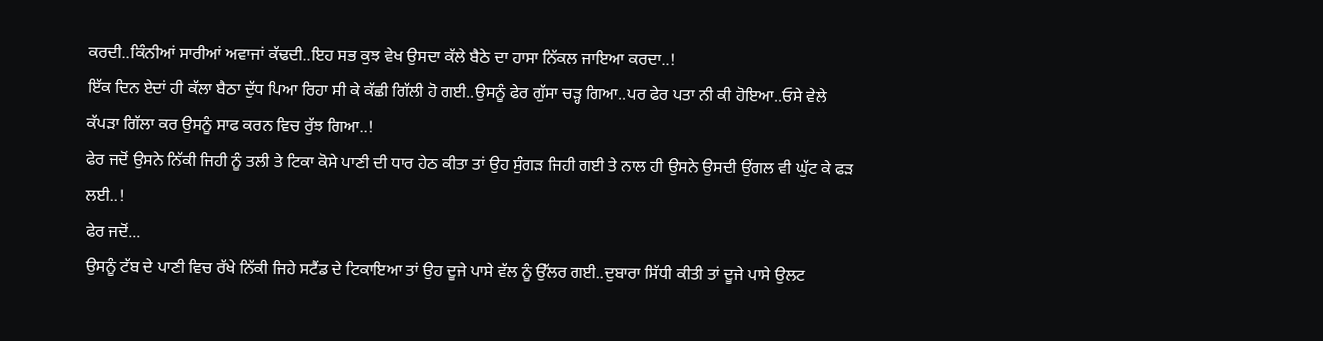ਕਰਦੀ..ਕਿੰਨੀਆਂ ਸਾਰੀਆਂ ਅਵਾਜਾਂ ਕੱਢਦੀ..ਇਹ ਸਭ ਕੁਝ ਵੇਖ ਉਸਦਾ ਕੱਲੇ ਬੈਠੇ ਦਾ ਹਾਸਾ ਨਿੱਕਲ ਜਾਇਆ ਕਰਦਾ..!
ਇੱਕ ਦਿਨ ਏਦਾਂ ਹੀ ਕੱਲਾ ਬੈਠਾ ਦੁੱਧ ਪਿਆ ਰਿਹਾ ਸੀ ਕੇ ਕੱਛੀ ਗਿੱਲੀ ਹੋ ਗਈ..ਉਸਨੂੰ ਫੇਰ ਗੁੱਸਾ ਚੜ੍ਹ ਗਿਆ..ਪਰ ਫੇਰ ਪਤਾ ਨੀ ਕੀ ਹੋਇਆ..ਓਸੇ ਵੇਲੇ ਕੱਪੜਾ ਗਿੱਲਾ ਕਰ ਉਸਨੂੰ ਸਾਫ ਕਰਨ ਵਿਚ ਰੁੱਝ ਗਿਆ..!
ਫੇਰ ਜਦੋਂ ਉਸਨੇ ਨਿੱਕੀ ਜਿਹੀ ਨੂੰ ਤਲੀ ਤੇ ਟਿਕਾ ਕੋਸੇ ਪਾਣੀ ਦੀ ਧਾਰ ਹੇਠ ਕੀਤਾ ਤਾਂ ਉਹ ਸੁੰਗੜ ਜਿਹੀ ਗਈ ਤੇ ਨਾਲ ਹੀ ਉਸਨੇ ਉਸਦੀ ਉਂਗਲ ਵੀ ਘੁੱਟ ਕੇ ਫੜ ਲਈ..!
ਫੇਰ ਜਦੋਂ...
ਉਸਨੂੰ ਟੱਬ ਦੇ ਪਾਣੀ ਵਿਚ ਰੱਖੇ ਨਿੱਕੀ ਜਿਹੇ ਸਟੈਂਡ ਦੇ ਟਿਕਾਇਆ ਤਾਂ ਉਹ ਦੂਜੇ ਪਾਸੇ ਵੱਲ ਨੂੰ ਉੱਲਰ ਗਈ..ਦੁਬਾਰਾ ਸਿੱਧੀ ਕੀਤੀ ਤਾਂ ਦੂਜੇ ਪਾਸੇ ਉਲਟ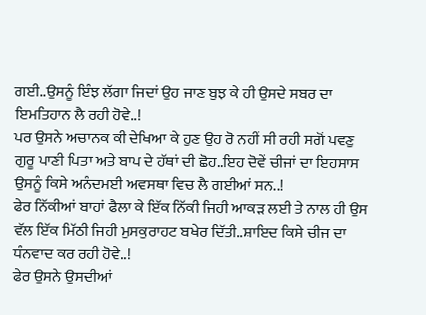ਗਈ..ਉਸਨੂੰ ਇੰਝ ਲੱਗਾ ਜਿਦਾਂ ਉਹ ਜਾਣ ਬੁਝ ਕੇ ਹੀ ਉਸਦੇ ਸਬਰ ਦਾ ਇਮਤਿਹਾਨ ਲੈ ਰਹੀ ਹੋਵੇ..!
ਪਰ ਉਸਨੇ ਅਚਾਨਕ ਕੀ ਦੇਖਿਆ ਕੇ ਹੁਣ ਉਹ ਰੋ ਨਹੀਂ ਸੀ ਰਹੀ ਸਗੋਂ ਪਵਣੁ ਗੁਰੂ ਪਾਣੀ ਪਿਤਾ ਅਤੇ ਬਾਪ ਦੇ ਹੱਥਾਂ ਦੀ ਛੋਹ..ਇਹ ਦੋਵੇਂ ਚੀਜਾਂ ਦਾ ਇਹਸਾਸ ਉਸਨੂੰ ਕਿਸੇ ਅਨੰਦਮਈ ਅਵਸਥਾ ਵਿਚ ਲੈ ਗਈਆਂ ਸਨ..!
ਫੇਰ ਨਿੱਕੀਆਂ ਬਾਹਾਂ ਫੈਲਾ ਕੇ ਇੱਕ ਨਿੱਕੀ ਜਿਹੀ ਆਕੜ ਲਈ ਤੇ ਨਾਲ ਹੀ ਉਸ ਵੱਲ ਇੱਕ ਮਿੱਠੀ ਜਿਹੀ ਮੁਸਕੁਰਾਹਟ ਬਖੇਰ ਦਿੱਤੀ..ਸ਼ਾਇਦ ਕਿਸੇ ਚੀਜ ਦਾ ਧੰਨਵਾਦ ਕਰ ਰਹੀ ਹੋਵੇ..!
ਫੇਰ ਉਸਨੇ ਉਸਦੀਆਂ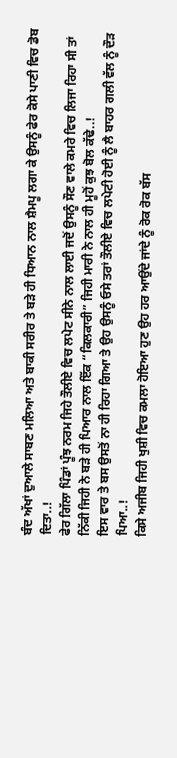ਬੰਦ ਅੱਖਾਂ ਦੁਆਲੇ ਸਾਬਣ ਮਲਿਆ ਅਤੇ ਬਾਕੀ ਸਰੀਰ ਤੇ ਬੜੇ ਹੀ ਧਿਆਨ ਨਾਲ ਸ਼ੈਮਪੂ ਲਗਾ ਕੇ ਉਸਨੂੰ ਫੇਰ ਕੋਸੇ ਪਾਣੀ ਵਿਚ ਡੋਬ ਦਿਤਾ..!
ਫੇਰ ਗਿੱਲਾ ਪਿੰਡਾਂ ਪੂੰਝ ਨਰਮ ਜਿਹੇ ਤੌਲੀਏ ਵਿਚ ਲਪੇਟ ਸੀਨੇ ਨਾਲ ਲਾਈ ਜਦੋਂ ਉਸਨੂੰ ਸੌਣ ਵਾਲੇ ਕਮਰੇ ਵਿਚ ਲਿਜਾ ਰਿਹਾ ਸੀ ਤਾਂ ਨਿੱਕੀ ਜਿਹੀ ਨੇ ਬੜੇ ਹੀ ਪਿਆਰ ਨਾਲ ਇੱਕ “ਕਿਲਕਾਰੀ” ਜਿਹੀ ਮਾਰੀ ਨੇ ਨਾਲ ਹੀ ਮੂਹੋਂ ਕੁਝ ਬੋਲ ਕੱਢੇ..!
ਇਸ ਵਾਰ ਤੇ ਬਸ ਉਸਤੋਂ ਨਾ ਹੀ ਰਿਹਾ ਗਿਆ ਤੇ ਉਹ ਉਸਨੂੰ ਓਸੇ ਤਰਾਂ ਤੌਲੀਏ ਵਿਚ ਲਪੇਟੀ ਹੋਈ ਨੂੰ ਲੈ ਬਾਹਰ ਗਲੀ ਵੱਲ ਨੂੰ ਦੌੜ ਪਿਆ..!
ਕਿਸੇ ਅਜੀਬ ਜਿਹੀ ਖੁਸ਼ੀ ਵਿਚ ਕਮਲਾ ਹੋਇਆ ਹੁਣ ਉਹ ਹਰ ਆਉਂਦੇ ਜਾਂਦੇ ਨੂੰ ਰੋਕ ਰੋਕ ਬੱਸ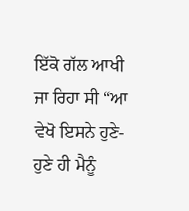ਇੱਕੋ ਗੱਲ ਆਖੀ ਜਾ ਰਿਹਾ ਸੀ “ਆ ਵੇਖੋ ਇਸਨੇ ਹੁਣੇ-ਹੁਣੇ ਹੀ ਮੈਨੂੰ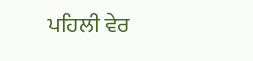ਪਹਿਲੀ ਵੇਰ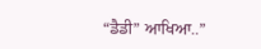“ਡੈਡੀ” ਆਖਿਆ..”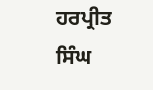ਹਰਪ੍ਰੀਤ ਸਿੰਘ